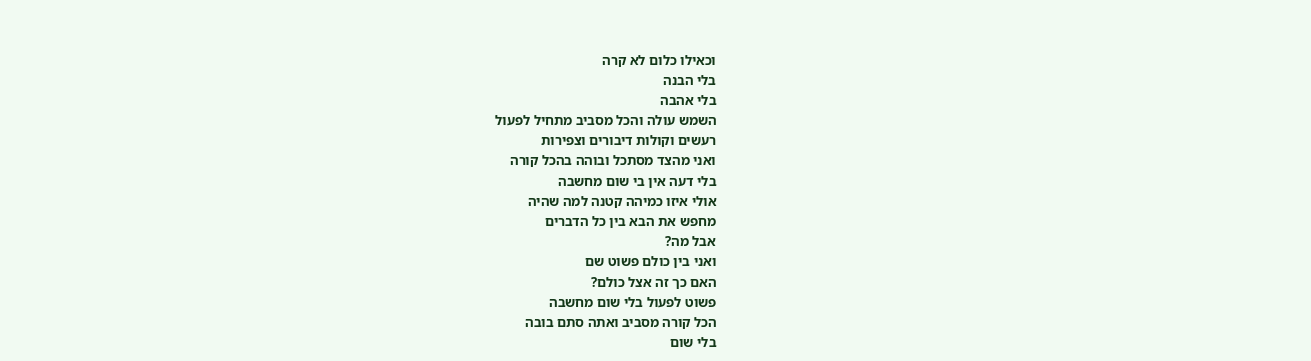וכאילו כלום לא קרה
בלי הבנה
בלי אהבה
השמש עולה והכל מסביב מתחיל לפעול
רעשים וקולות דיבורים וצפירות
ואני מהצד מסתכל ובוהה בהכל קורה
בלי דעה אין בי שום מחשבה
אולי איזו כמיהה קטנה למה שהיה
מחפש את הבא בין כל הדברים
אבל מה?
ואני בין כולם פשוט שם
האם כך זה אצל כולם?
פשוט לפעול בלי שום מחשבה
הכל קורה מסביב ואתה סתם בובה
בלי שום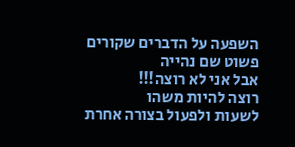השפעה על הדברים שקורים
פשוט שם נהייה
אבל אני לא רוצה!!!
רוצה להיות משהו
לשעות ולפעול בצורה אחרת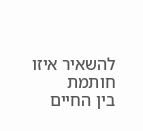להשאיר איזו חותמת
בין החיים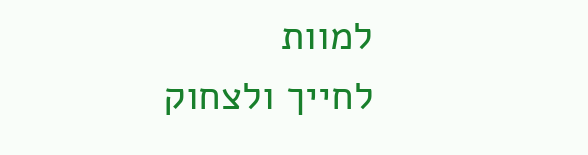למוות
לחייך ולצחוק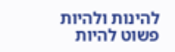להינות ולהיות
פשוט להיות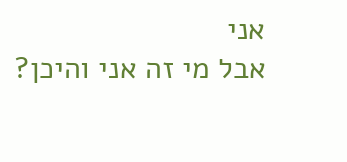אני
אבל מי זה אני והיכן?